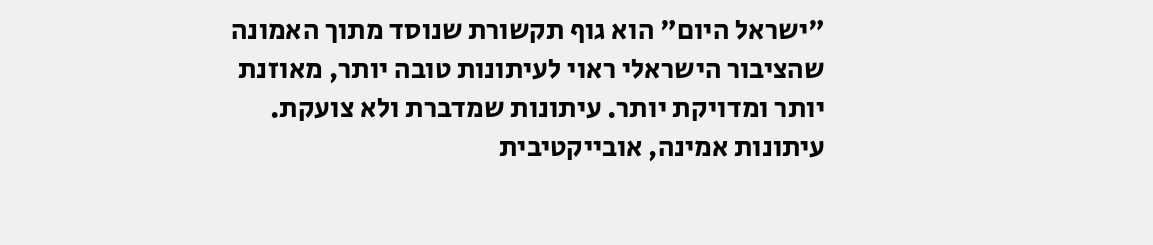"ישראל היום" הוא גוף תקשורת שנוסד מתוך האמונה שהציבור הישראלי ראוי לעיתונות טובה יותר, מאוזנת יותר ומדויקת יותר. עיתונות שמדברת ולא צועקת. עיתונות אמינה, אובייקטיבית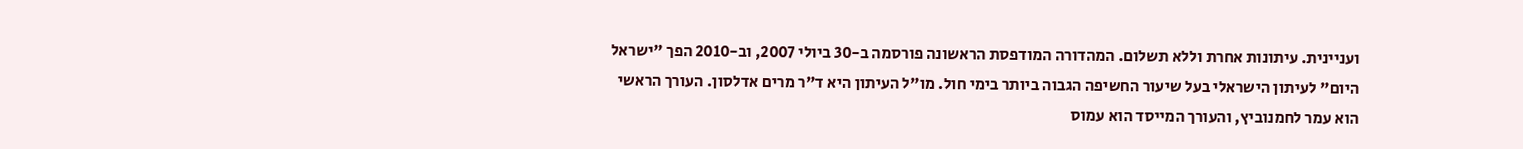ועניינית. עיתונות אחרת וללא תשלום. המהדורה המודפסת הראשונה פורסמה ב-30 ביולי 2007, וב-2010 הפך "ישראל היום" לעיתון הישראלי בעל שיעור החשיפה הגבוה ביותר בימי חול. מו"ל העיתון היא ד"ר מרים אדלסון. העורך הראשי הוא עמר לחמנוביץ, והעורך המייסד הוא עמוס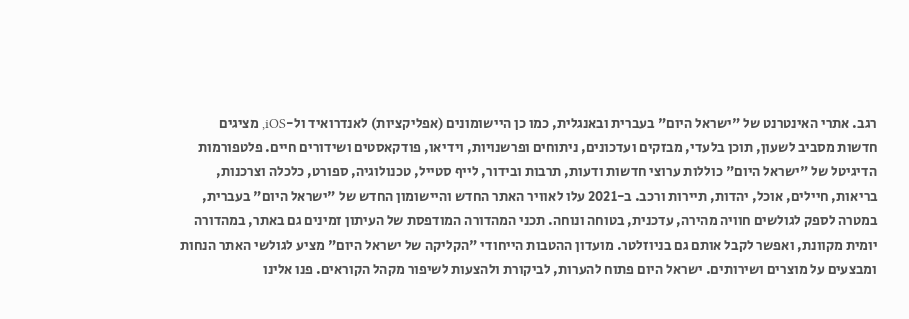רגב. אתרי האינטרנט של "ישראל היום" בעברית ובאנגלית, כמו כן היישומונים (אפליקציות) לאנדרואיד ול-iOS, מציגים חדשות מסביב לשעון, תוכן בלעדי, מבזקים ועדכונים, ניתוחים ופרשנויות, וידיאו, פודקאסטים ושידורים חיים. פלטפורמות הדיגיטל של "ישראל היום" כוללות ערוצי חדשות ודעות, תרבות ובידור, לייף סטייל, טכנולוגיה, ספורט, כלכלה וצרכנות, בריאות, חיילים, אוכל, יהדות, תיירות ורכב. ב-2021 עלו לאוויר האתר החדש והיישומון החדש של "ישראל היום" בעברית, במטרה לספק לגולשים חוויה מהירה, עדכנית, בטוחה ונוחה. תכני המהדורה המודפסת של העיתון זמינים גם באתר, במהדורה יומית מקוונת, ואפשר לקבל אותם גם בניוזלטר. מועדון ההטבות הייחודי "הקליקה של ישראל היום" מציע לגולשי האתר הנחות ומבצעים על מוצרים ושירותים. ישראל היום פתוח להערות, לביקורת ולהצעות לשיפור מקהל הקוראים. פנו אלינו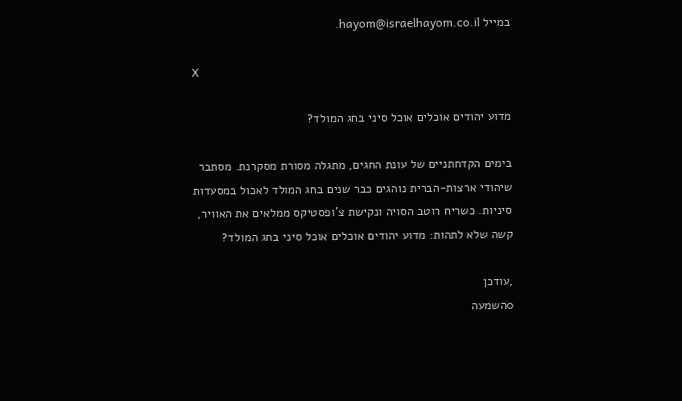במייל hayom@israelhayom.co.il.

X

מדוע יהודים אוכלים אוכל סיני בחג המולד?

בימים הקדחתניים של עונת החגים, מתגלה מסורת מסקרנת. מסתבר שיהודי ארצות-הברית נוהגים כבר שנים בחג המולד לאכול במסעדות סיניות. כשריח רוטב הסויה ונקישת צ'ופסטיקס ממלאים את האוויר, קשה שלא לתהות: מדוע יהודים אוכלים אוכל סיני בחג המולד?

,עודכן
0השמעה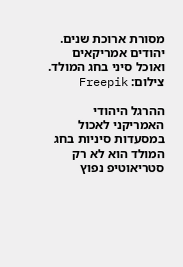מסורת ארוכת שנים. יהודים אמריקאים ואוכל סיני בחג המולד. צילום: Freepik

ההרגל היהודי האמריקני לאכול במסעדות סיניות בחג המולד הוא לא רק סטריאוטיפ נפוץ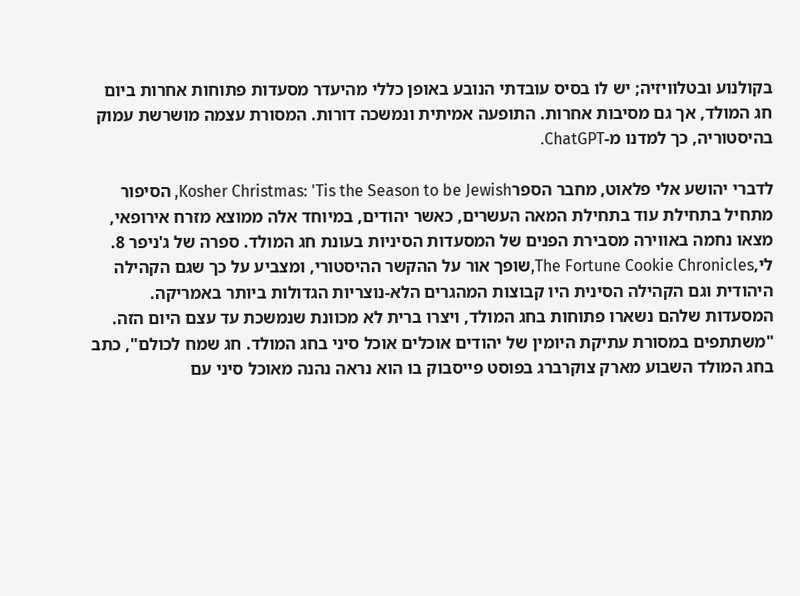בקולנוע ובטלוויזיה; יש לו בסיס עובדתי הנובע באופן כללי מהיעדר מסעדות פתוחות אחרות ביום חג המולד, אך גם מסיבות אחרות. התופעה אמיתית ונמשכה דורות. המסורת עצמה מושרשת עמוק בהיסטוריה, כך למדנו מ-ChatGPT.

לדברי יהושע אלי פלאוט, מחבר הספרKosher Christmas: 'Tis the Season to be Jewish, הסיפור מתחיל בתחילת עוד בתחילת המאה העשרים, כאשר יהודים, במיוחד אלה ממוצא מזרח אירופאי, מצאו נחמה באווירה מסבירת הפנים של המסעדות הסיניות בעונת חג המולד. ספרה של ג'ניפר 8. לי,The Fortune Cookie Chronicles,שופך אור על ההקשר ההיסטורי, ומצביע על כך שגם הקהילה היהודית וגם הקהילה הסינית היו קבוצות המהגרים הלא-נוצריות הגדולות ביותר באמריקה. המסעדות שלהם נשארו פתוחות בחג המולד, ויצרו ברית לא מכוונת שנמשכת עד עצם היום הזה. "משתתפים במסורת עתיקת היומין של יהודים אוכלים אוכל סיני בחג המולד. חג שמח לכולם", כתב בחג המולד השבוע מארק צוקרברג בפוסט פייסבוק בו הוא נראה נהנה מאוכל סיני עם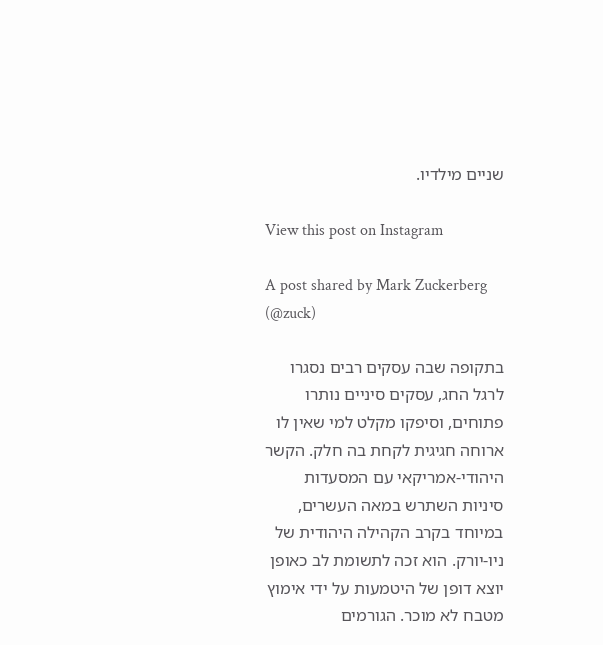שניים מילדיו.

View this post on Instagram

A post shared by Mark Zuckerberg (@zuck)

בתקופה שבה עסקים רבים נסגרו לרגל החג, עסקים סיניים נותרו פתוחים, וסיפקו מקלט למי שאין לו ארוחה חגיגית לקחת בה חלק. הקשר היהודי-אמריקאי עם המסעדות סיניות השתרש במאה העשרים, במיוחד בקרב הקהילה היהודית של ניו-יורק. הוא זכה לתשומת לב כאופן יוצא דופן של היטמעות על ידי אימוץ מטבח לא מוכר. הגורמים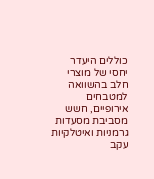כוללים היעדר יחסי של מוצרי חלב בהשוואה למטבחים אירופיים, חשש מסביבת מסעדות גרמניות ואיטלקיות עקב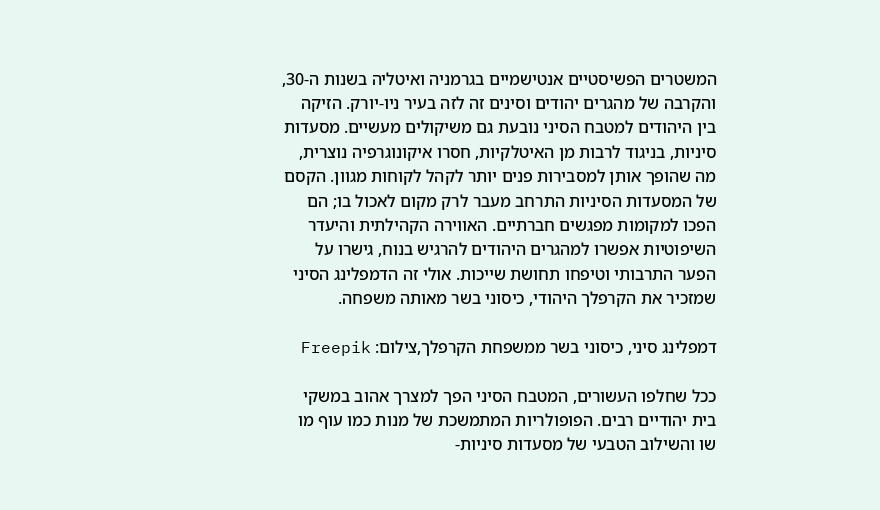המשטרים הפשיסטיים אנטישמיים בגרמניה ואיטליה בשנות ה-30, והקרבה של מהגרים יהודים וסינים זה לזה בעיר ניו-יורק. הזיקה בין היהודים למטבח הסיני נובעת גם משיקולים מעשיים. מסעדות סיניות, בניגוד לרבות מן האיטלקיות, חסרו איקונוגרפיה נוצרית, מה שהופך אותן למסבירות פנים יותר לקהל לקוחות מגוון. הקסם של המסעדות הסיניות התרחב מעבר לרק מקום לאכול בו; הם הפכו למקומות מפגשים חברתיים. האווירה הקהילתית והיעדר השיפוטיות אפשרו למהגרים היהודים להרגיש בנוח, גישרו על הפער התרבותי וטיפחו תחושת שייכות. אולי זה הדמפלינג הסיני שמזכיר את הקרפלך היהודי, כיסוני בשר מאותה משפחה.

דמפלינג סיני, כיסוני בשר ממשפחת הקרפלך,צילום: Freepik

ככל שחלפו העשורים, המטבח הסיני הפך למצרך אהוב במשקי בית יהודיים רבים. הפופולריות המתמשכת של מנות כמו עוף מו שו והשילוב הטבעי של מסעדות סיניות-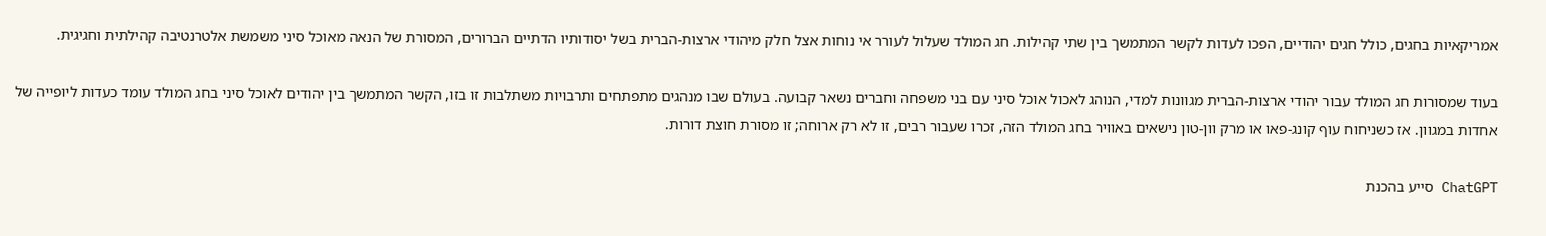אמריקאיות בחגים, כולל חגים יהודיים, הפכו לעדות לקשר המתמשך בין שתי קהילות. חג המולד שעלול לעורר אי נוחות אצל חלק מיהודי ארצות-הברית בשל יסודותיו הדתיים הברורים, המסורת של הנאה מאוכל סיני משמשת אלטרנטיבה קהילתית וחגיגית.

בעוד שמסורות חג המולד עבור יהודי ארצות-הברית מגוונות למדי, הנוהג לאכול אוכל סיני עם בני משפחה וחברים נשאר קבועה. בעולם שבו מנהגים מתפתחים ותרבויות משתלבות זו בזו, הקשר המתמשך בין יהודים לאוכל סיני בחג המולד עומד כעדות ליופייה של אחדות במגוון. אז כשניחוח עוף קונג-פאו או מרק וון-טון נישאים באוויר בחג המולד הזה, זכרו שעבור רבים, זו לא רק ארוחה; זו מסורת חוצת דורות.

ChatGPT סייע בהכנת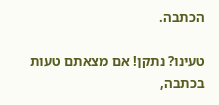הכתבה.

טעינו? נתקן! אם מצאתם טעות בכתבה,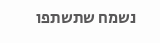נשמח שתשתפו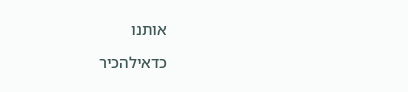אותנו

כדאילהכיר